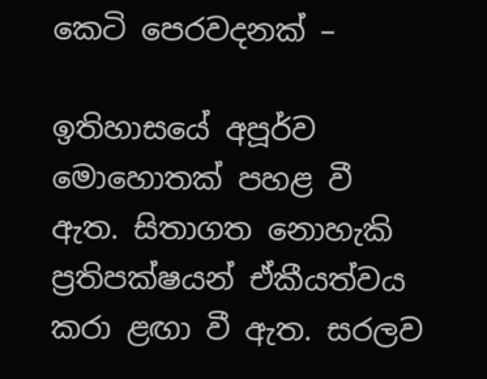කෙටි පෙරවදනක් –

ඉතිහාසයේ අපූර්ව මොහොතක් පහළ වී ඇත. සිතාගත නොහැකි ප්‍රතිපක්ෂයන් ඒකීයත්වය කරා ළඟා වී ඇත. සරලව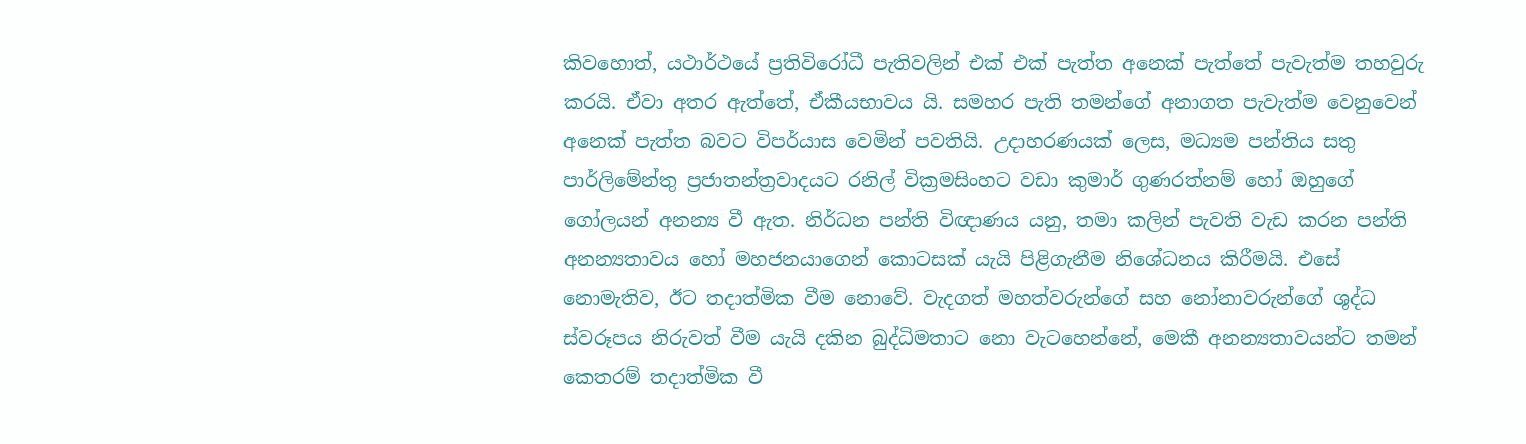කිවහොත්, යථාර්ථයේ ප්‍රතිවිරෝධී පැතිවලින් එක් එක් පැත්ත අනෙක් පැත්තේ පැවැත්ම තහවුරු කරයි. ඒවා අතර ඇත්තේ, ඒකීයභාවය යි. සමහර පැති තමන්ගේ අනාගත පැවැත්ම වෙනුවෙන් අනෙක් පැත්ත බවට විපර්යාස වෙමින් පවතියි. උදාහරණයක් ලෙස, මධ්‍යම පන්තිය සතු පාර්ලිමේන්තු ප්‍රජාතන්ත්‍රවාදයට රනිල් වික්‍රමසිංහට වඩා කුමාර් ගුණරත්නම් හෝ ඔහුගේ ගෝලයන් අනන්‍ය වී ඇත. නිර්ධන පන්ති විඥාණය යනු, තමා කලින් පැවති වැඩ කරන පන්ති අනන්‍යතාවය හෝ මහජනයාගෙන් කොටසක් යැයි පිළිගැනීම නිශේධනය කිරීමයි. එසේ නොමැතිව, ඊට තදාත්මික වීම නොවේ. වැදගත් මහත්වරුන්ගේ සහ නෝනාවරුන්ගේ ශුද්ධ ස්වරූපය නිරුවත් වීම යැයි දකින බුද්ධිමතාට නො වැටහෙන්නේ, මෙකී අනන්‍යතාවයන්ට තමන් කෙතරම් තදාත්මික වී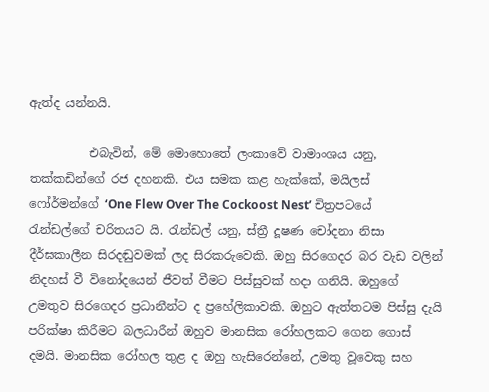ඇත්ද යන්නයි.

          එබැවින්, මේ මොහොතේ ලංකාවේ වාමාංශය යනු, තක්කඩින්ගේ රජ දහනකි. එය සමක කළ හැක්කේ, මයිලස් ෆෝර්මන්ගේ ‘One Flew Over The Cockoost Nest’ චිත්‍රපටයේ රැන්ඩල්ගේ චරිතයට යි. රැන්ඩල් යනු, ස්ත්‍රී දූෂණ චෝදනා නිසා දීර්ඝකාලීන සිරදඬුවමක් ලද සිරකරුවෙකි. ඔහු සිරගෙදර බර වැඩ වලින් නිදහස් වී විනෝදයෙන් ජීවත් වීමට පිස්සුවක් හදා ගනියි. ඔහුගේ උමතුව සිරගෙදර ප්‍රධානීන්ට ද ප්‍රහේලිකාවකි. ඔහුට ඇත්තටම පිස්සු දැයි පරික්ෂා කිරීමට බලධාරීන් ඔහුව මානසික රෝහලකට ගෙන ගොස් දමයි. මානසික රෝහල තුළ ද ඔහු හැසිරෙන්නේ, උමතු වූවෙකු සහ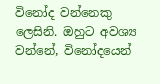විනෝද වන්නෙකු ලෙසිනි. ඔහුට අවශ්‍ය වන්නේ, විනෝදයෙන්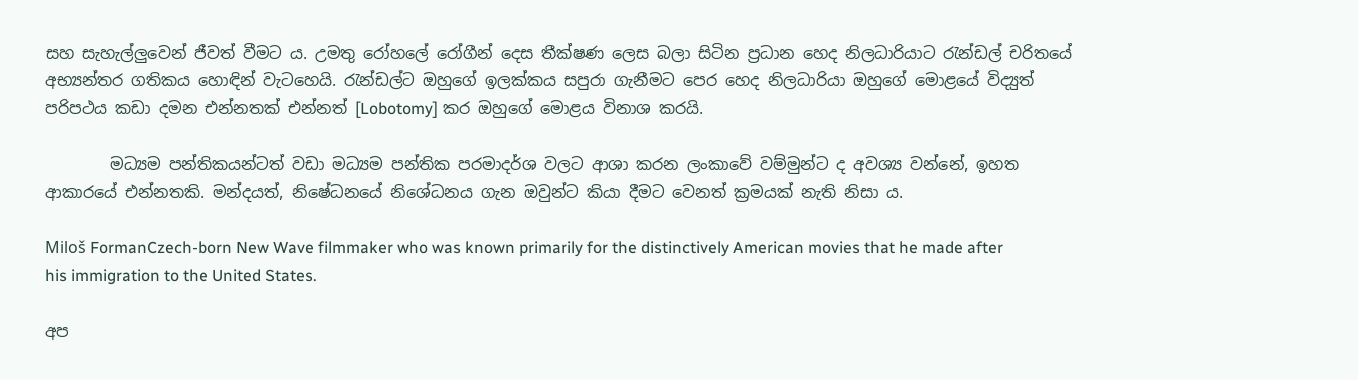සහ සැහැල්ලුවෙන් ජීවත් වීමට ය. උමතු රෝහලේ රෝගීන් දෙස තීක්ෂණ ලෙස බලා සිටින ප්‍රධාන හෙද නිලධාරියාට රැන්ඩල් චරිතයේ අභ්‍යන්තර ගතිකය හොඳින් වැටහෙයි. රැන්ඩල්ට ඔහුගේ ඉලක්කය සපුරා ගැනීමට පෙර හෙද නිලධාරියා ඔහුගේ මොළයේ විද්‍යුත් පරිපථය කඩා දමන එන්නතක් එන්නත් [Lobotomy] කර ඔහුගේ මොළය විනාශ කරයි.

        මධ්‍යම පන්තිකයන්ටත් වඩා මධ්‍යම පන්තික පරමාදර්ශ වලට ආශා කරන ලංකාවේ වම්මුන්ට ද අවශ්‍ය වන්නේ, ඉහත ආකාරයේ එන්නතකි. මන්දයත්, නිෂේධනයේ නිශේධනය ගැන ඔවුන්ට කියා දීමට වෙනත් ක්‍රමයක් නැති නිසා ය.

Miloš FormanCzech-born New Wave filmmaker who was known primarily for the distinctively American movies that he made after his immigration to the United States.

අප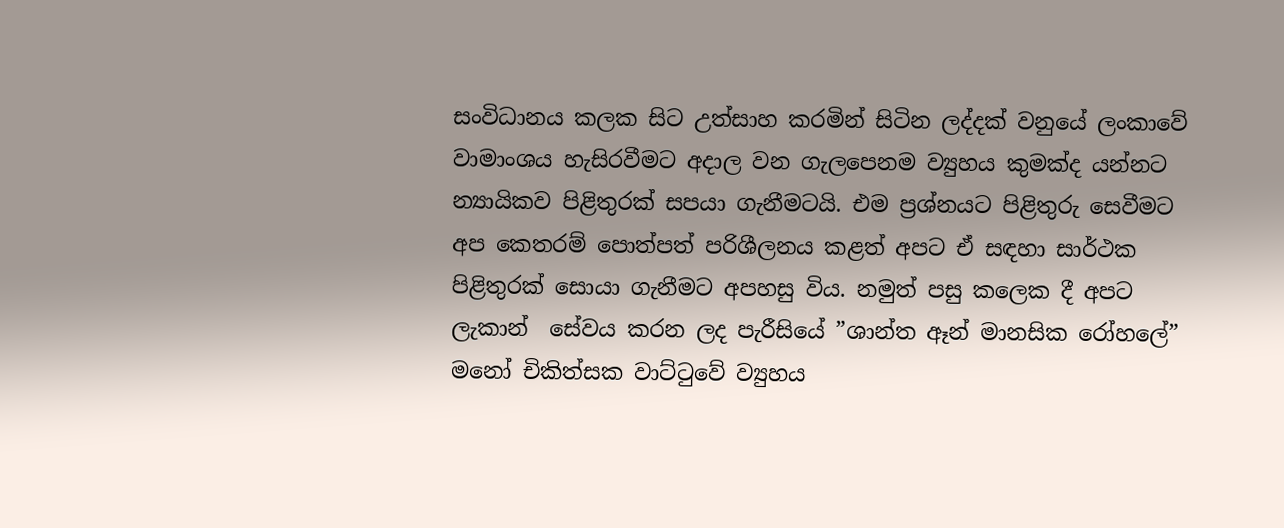සංවිධානය කලක සිට උත්සාහ කරමින් සිටින ලද්දක් වනුයේ ලංකාවේ වාමාංශය හැසිරවීමට අදාල වන ගැලපෙනම ව්‍යුහය කුමක්ද යන්නට න්‍යායිකව පිළිතුරක් සපයා ගැනීමටයි. එම ප්‍රශ්නයට පිළිතුරු සෙවීමට අප කෙතරම් පොත්පත් පරිශීලනය කළත් අපට ඒ සඳහා සාර්ථක පිළිතුරක් සොයා ගැනීමට අපහසු විය. නමුත් පසු කලෙක දී අපට ලැකාන්  සේවය කරන ලද පැරීසියේ ”ශාන්ත ඈන් මානසික රෝහලේ” මනෝ චිකිත්සක වාට්ටුවේ ව්‍යුහය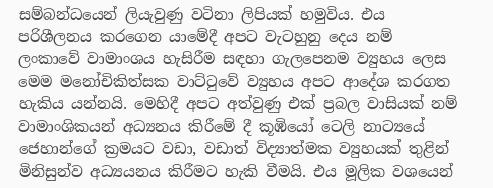සම්බන්ධයෙන් ලියැවුණු වටිනා ලිපියක් හමුවිය. එය පරිශීලනය කරගෙන යාමේදී අපට වැටහුනු දෙය නම් ලංකාවේ වාමාංශය හැසිරීම සඳහා ගැලපෙනම ව්‍යුහය ලෙස මෙම මනෝචිකිත්සක වාට්ටුවේ ව්‍යුහය අපට ආදේශ කරගත හැකිය යන්නයි. මෙහිදී අපට අත්වුණු එක් ප්‍රබල වාසියක් නම් වාමාංශිකයන් අධ්‍යනය කිරීමේ දී කූඹියෝ ටෙලි නාට්‍යයේ  ජෙහාන්ගේ ක්‍රමයට වඩා, වඩාත් විද්‍යාත්මක ව්‍යුහයක් තුළින් මිනිසුන්ව අධ්‍යයනය කිරීමට හැකි වීමයි. එය මූලික වශයෙන්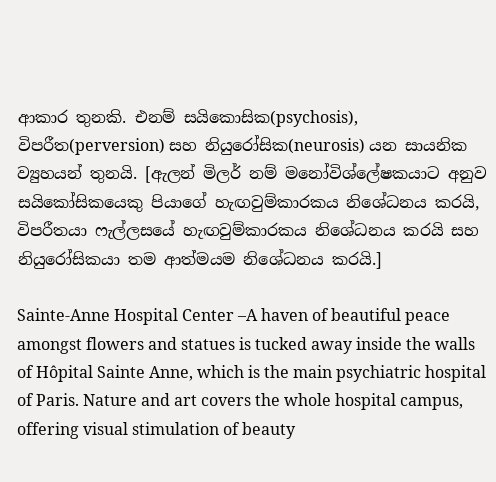ආකාර තුනකි. එනම් සයිකොසික(psychosis), විපරීත(perversion) සහ නියුරෝසික(neurosis) යන සායනික ව්‍යුහයන් තුනයි. [ඇලන් මිලර් නම් මනෝවිශ්ලේෂකයාට අනුව සයිකෝසිකයෙකු පියාගේ හැඟවුම්කාරකය නිශේධනය කරයි, විපරීතයා ෆැල්ලසයේ හැඟවුම්කාරකය නිශේධනය කරයි සහ නියුරෝසිකයා තම ආත්මයම නිශේධනය කරයි.]

Sainte-Anne Hospital Center –A haven of beautiful peace amongst flowers and statues is tucked away inside the walls of Hôpital Sainte Anne, which is the main psychiatric hospital of Paris. Nature and art covers the whole hospital campus, offering visual stimulation of beauty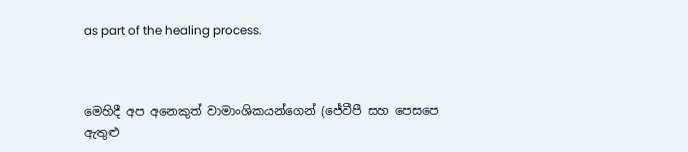as part of the healing process.



මෙහිදී අප අනෙකුත් වාමාංශිකයන්ගෙන් (ජේවීපී සහ පෙසපෙ ඇතුළු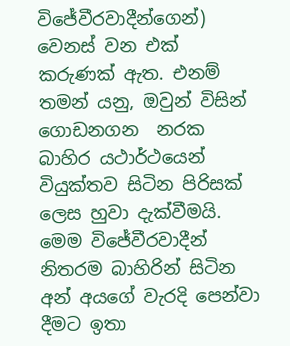විජේවීරවාදීන්ගෙන්) වෙනස් වන එක් කරුණක් ඇත. එනම් තමන් යනු, ඔවුන් විසින්  ගොඩනගන  නරක බාහිර යථාර්ථයෙන් වියුක්තව සිටින පිරිසක් ලෙස හුවා දැක්වීමයි. මෙම විජේවීරවාදීන් නිතරම බාහිරින් සිටින අන් අයගේ වැරදි පෙන්වා දීමට ඉතා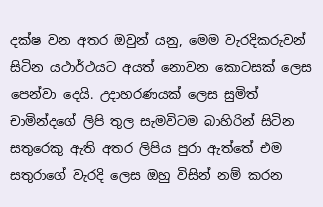දක්ෂ වන අතර ඔවුන් යනු, මෙම වැරදිකරුවන් සිටින යථාර්ථයට අයත් නොවන කොටසක් ලෙස පෙන්වා දෙයි. උදාහරණයක් ලෙස සුමිත් චාමින්දගේ ලිපි තුල සැමවිටම බාහිරින් සිටින සතුරෙකු ඇති අතර ලිපිය පුරා ඇත්තේ එම සතුරාගේ වැරදි ලෙස ඔහු විසින් නම් කරන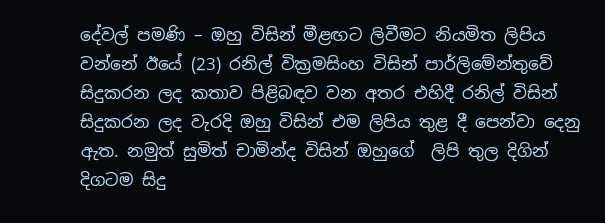දේවල් පමණි – ඔහු විසින් මීළඟට ලිවීමට නියමිත ලිපිය වන්නේ ඊයේ (23) රනිල් වික්‍රමසිංහ විසින් පාර්ලිමේන්තුවේ සිදුකරන ලද කතාව පිළිබඳව වන අතර එහිදී රනිල් විසින් සිදුකරන ලද වැරදි ඔහු විසින් එම ලිපිය තුළ දී පෙන්වා දෙනු ඇත. නමුත් සුමිත් චාමින්ද විසින් ඔහුගේ  ලිපි තුල දිගින් දිගටම සිදු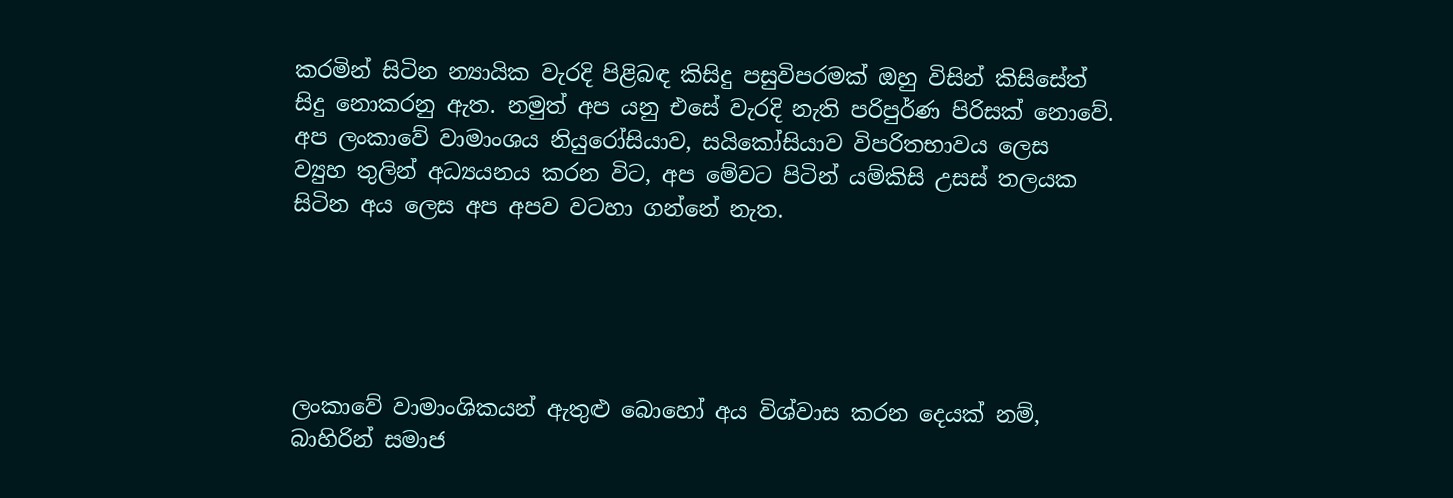කරමින් සිටින න්‍යායික වැරදි පිළිබඳ කිසිදු පසුවිපරමක් ඔහු විසින් කිසිසේත් සිදු නොකරනු ඇත. නමුත් අප යනු එසේ වැරදි නැති පරිපුර්ණ පිරිසක් නොවේ. අප ලංකාවේ වාමාංශය නියුරෝසියාව, සයිකෝසියාව විපරිතභාවය ලෙස  ව්‍යුහ තුලින් අධ්‍යයනය කරන විට, අප මේවට පිටින් යම්කිසි උසස් තලයක සිටින අය ලෙස අප අපව වටහා ගන්නේ නැත.





ලංකාවේ වාමාංශිකයන් ඇතුළු බොහෝ අය විශ්වාස කරන දෙයක් නම්, බාහිරින් සමාජ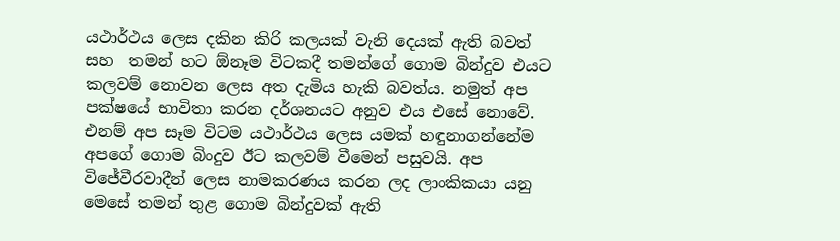යථාර්ථය ලෙස දකින කිරි කලයක් වැනි දෙයක් ඇති බවත් සහ  තමන් හට ඕනෑම විටකදී තමන්ගේ ගොම බින්දුව එයට කලවම් නොවන ලෙස අත දැමිය හැකි බවත්ය. නමුත් අප පක්ෂයේ භාවිතා කරන දර්ශනයට අනුව එය එසේ නොවේ. එනම් අප සෑම විටම යථාර්ථය ලෙස යමක් හඳුනාගන්නේම අපගේ ගොම බිංදුව ඊට කලවම් වීමෙන් පසුවයි. අප විජේවීරවාදීන් ලෙස නාමකරණය කරන ලද ලාංකිකයා යනු මෙසේ තමන් තුළ ගොම බින්දුවක් ඇති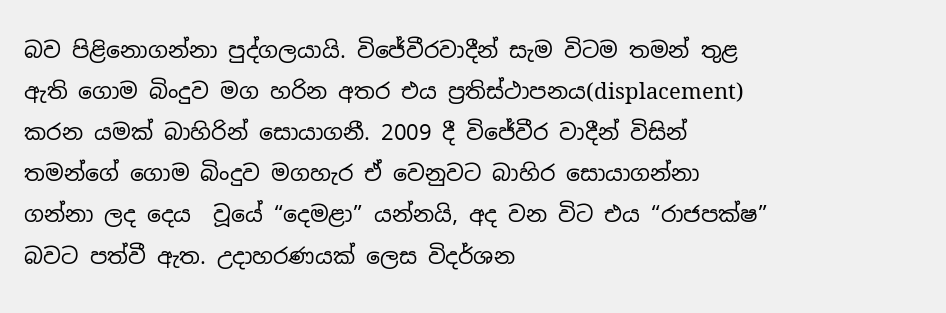බව පිළිනොගන්නා පුද්ගලයායි. විජේවීරවාදීන් සැම විටම තමන් තුළ ඇති ගොම බිංදුව මග හරින අතර එය ප්‍රතිස්ථාපනය(displacement) කරන යමක් බාහිරින් සොයාගනී. 2009 දී විජේවීර වාදීන් විසින් තමන්ගේ ගොම බිංදුව මගහැර ඒ වෙනුවට බාහිර සොයාගන්නා ගන්නා ලද දෙය  වූයේ “දෙමළා” යන්නයි, අද වන විට එය “රාජපක්ෂ” බවට පත්වී ඇත. උදාහරණයක් ලෙස විදර්ශන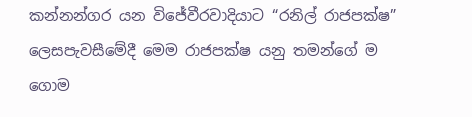කන්නන්ගර යන විජේවීරවාදියාට “රනිල් රාජපක්ෂ” ලෙසපැවසීමේදී මෙම රාජපක්ෂ යනු තමන්ගේ ම ගොම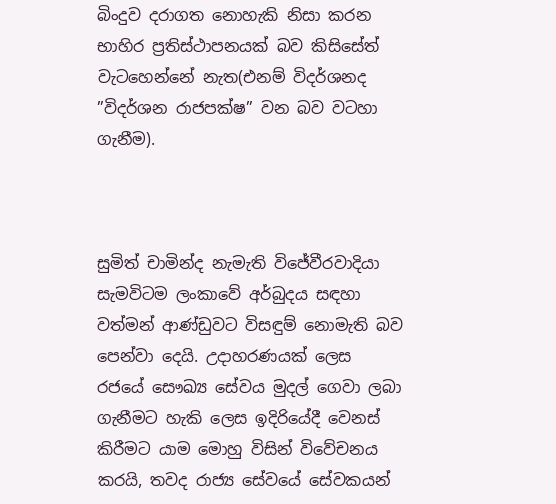බිංදුව දරාගත නොහැකි නිසා කරන භාහිර ප්‍රතිස්ථාපනයක් බව කිසිසේත් වැටහෙන්නේ නැත(එනම් විදර්ශනද ”විදර්ශන රාජපක්ෂ” වන බව වටහා ගැනීම).



සුමිත් චාමින්ද නැමැති විජේවීරවාදියා සැමවිටම ලංකාවේ අර්බුදය සඳහා වත්මන් ආණ්ඩුවට විසඳුම් නොමැති බව පෙන්වා දෙයි. උදාහරණයක් ලෙස රජයේ සෞඛ්‍ය සේවය මුදල් ගෙවා ලබා ගැනීමට හැකි ලෙස ඉදිරියේදී වෙනස් කිරීමට යාම මොහු විසින් විවේචනය කරයි, තවද රාජ්‍ය සේවයේ සේවකයන්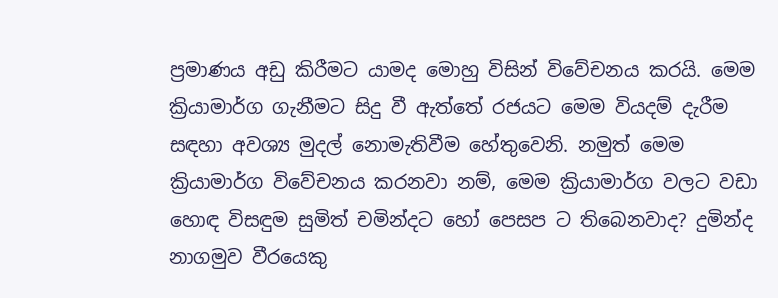ප්‍රමාණය අඩු කිරීමට යාමද මොහු විසින් විවේචනය කරයි. මෙම ක්‍රියාමාර්ග ගැනීමට සිදු වී ඇත්තේ රජයට මෙම වියදම් දැරීම සඳහා අවශ්‍ය මුදල් නොමැතිවීම හේතුවෙනි. නමුත් මෙම ක්‍රියාමාර්ග විවේචනය කරනවා නම්, මෙම ක්‍රියාමාර්ග වලට වඩා හොඳ විසඳුම සුමිත් චමින්දට හෝ පෙසප ට තිබෙනවාද? දුමින්ද නාගමුව වීරයෙකු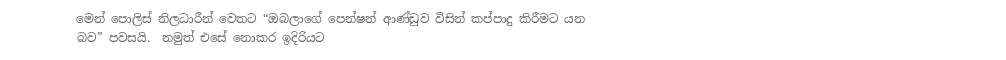මෙන් පොලිස් නිලධාරීන් වෙතට “ඔබලාගේ පෙන්ෂන් ආණ්ඩුව විසින් කප්පාදු කිරීමට යන බව” පවසයි.  නමුත් එසේ නොකර ඉදිරියට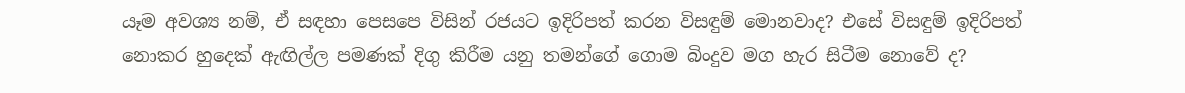යෑම අවශ්‍ය නම්, ඒ සඳහා පෙසපෙ විසින් රජයට ඉදිරිපත් කරන විසඳුම් මොනවාද? එසේ විසඳුම් ඉදිරිපත් නොකර හුදෙක් ඇඟිල්ල පමණක් දිගු කිරීම යනු තමන්ගේ ගොම බිංදුව මග හැර සිටීම නොවේ ද?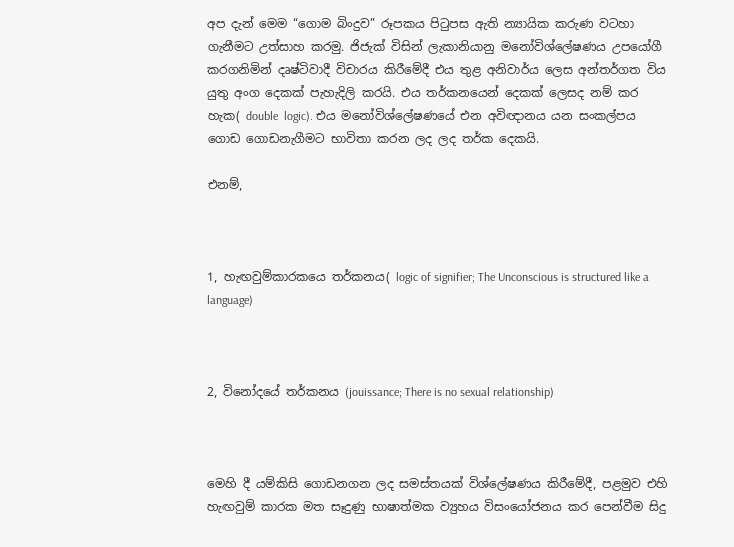අප දැන් මෙම “ගොම බිංදුව” රූපකය පිටුපස ඇති න්‍යායික කරුණ වටහා ගැනීමට උත්සාහ කරමු. ජිජැක් විසින් ලැකානියානු මනෝවිශ්ලේෂණය උපයෝගී කරගනිමින් දෘෂ්ටිවාදී විචාරය කිරීමේදී එය තුළ අනිවාර්ය ලෙස අන්තර්ගත විය යුතු අංග දෙකක් පැහැදිලි කරයි. එය තර්කනයෙන් දෙකක් ලෙසද නම් කර හැක( double  logic). එය මනෝවිශ්ලේෂණයේ එන අවිඥානය යන සංකල්පය ගොඩ ගොඩනැගීමට භාවිතා කරන ලද ලද තර්ක දෙකයි.

එනම්,



1, හැඟවුම්කාරකයෙ තර්කනය( logic of signifier; The Unconscious is structured like a language)



2, විනෝදයේ තර්කනය (jouissance; There is no sexual relationship)



මෙහි දී යම්කිසි ගොඩනගන ලද සමස්තයක් විශ්ලේෂණය කිරීමේදී, පළමුව එහි හැඟවුම් කාරක මත සෑදුණු භාෂාත්මක ව්‍යුහය විසංයෝජනය කර පෙන්වීම සිදු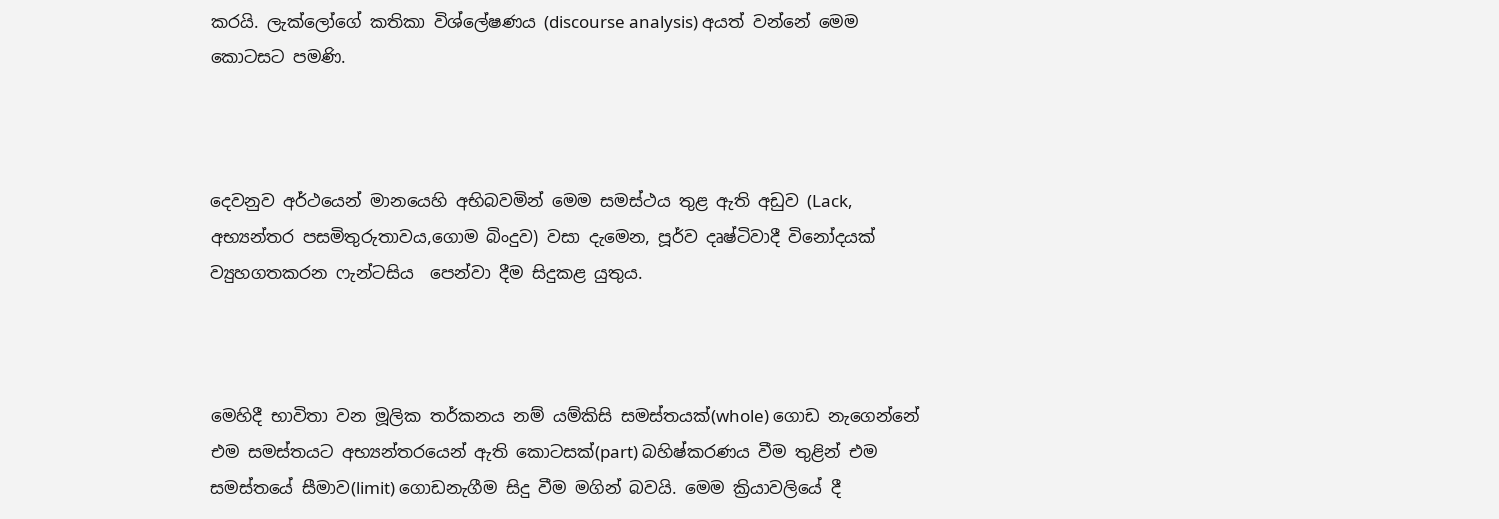කරයි. ලැක්ලෝගේ කතිකා විශ්ලේෂණය (discourse analysis) අයත් වන්නේ මෙම කොටසට පමණි.



දෙවනුව අර්ථයෙන් මානයෙහි අභිබවමින් මෙම සමස්ථය තුළ ඇති අඩුව (Lack, අභ්‍යන්තර පසමිතුරුතාවය,ගොම බිංදුව) වසා දැමෙන, පූර්ව දෘෂ්ටිවාදී විනෝදයක්  ව්‍යුහගතකරන ෆැන්ටසිය  පෙන්වා දීම සිදුකළ යුතුය.



මෙහිදී භාවිතා වන මූලික තර්කනය නම් යම්කිසි සමස්තයක්(whole) ගොඩ නැගෙන්නේ එම සමස්තයට අභ්‍යන්තරයෙන් ඇති කොටසක්(part) බහිෂ්කරණය වීම තුළින් එම සමස්තයේ සීමාව(limit) ගොඩනැගීම සිදු වීම මගින් බවයි. මෙම ක්‍රියාවලියේ දී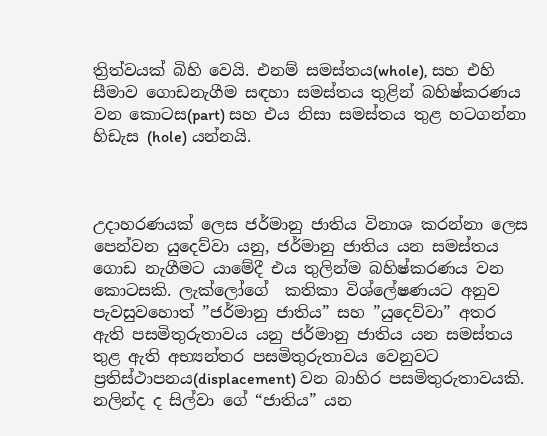ත්‍රිත්වයක් බිහි වෙයි. එනම් සමස්තය(whole), සහ එහි සීමාව ගොඩනැගීම සඳහා සමස්තය තුළින් බහිෂ්කරණය වන කොටස(part) සහ එය නිසා සමස්තය තුළ හටගන්නා හිඩැස (hole) යන්නයි.



උදාහරණයක් ලෙස ජර්මානු ජාතිය විනාශ කරන්නා ලෙස පෙන්වන යුදෙව්වා යනු, ජර්මානු ජාතිය යන සමස්තය ගොඩ නැගීමට යාමේදී එය තුලින්ම බහිෂ්කරණය වන කොටසකි. ලැක්ලෝගේ  කතිකා විශ්ලේෂණයට අනුව පැවසුවහොත් ”ජර්මානු ජාතිය” සහ ”යුදෙව්වා” අතර ඇති පසමිතුරුතාවය යනු ජර්මානු ජාතිය යන සමස්තය තුළ ඇති අභ්‍යන්තර පසමිතුරුතාවය වෙනුවට ප්‍රතිස්ථාපනය(displacement) වන බාහිර පසමිතුරුතාවයකි. නලින්ද ද සිල්වා ගේ “ජාතිය” යන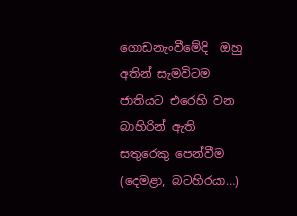ගොඩනැංවීමේදි  ඔහු අතින් සැමවිටම ජාතියට එරෙහි වන බාහිරින් ඇති සතුරෙකු පෙන්වීම (දෙමළා, බටහිරයා…)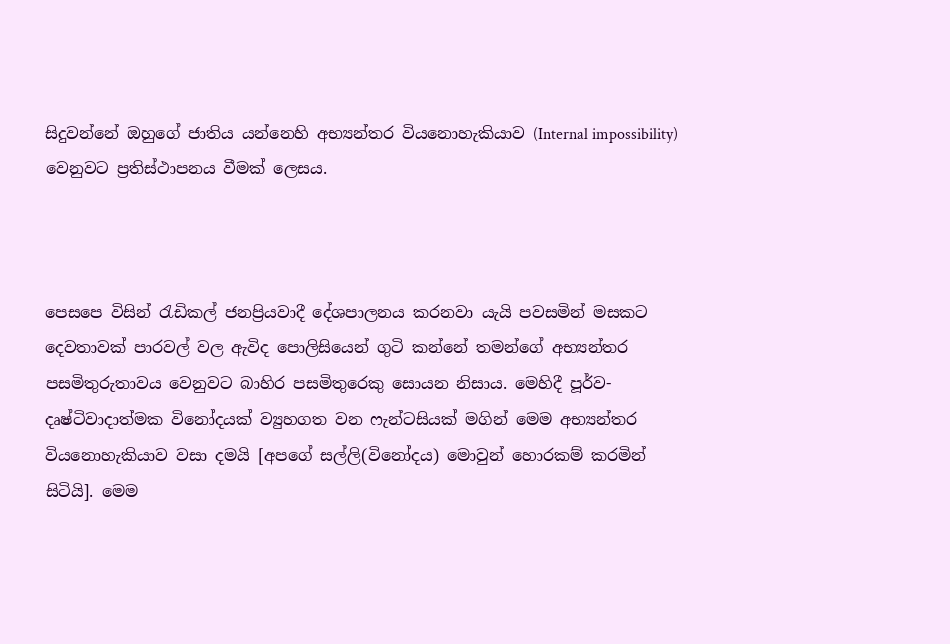සිදුවන්නේ ඔහුගේ ජාතිය යන්නෙහි අභ්‍යන්තර වියනොහැකියාව (Internal impossibility) වෙනුවට ප්‍රතිස්ථාපනය වීමක් ලෙසය.



පෙසපෙ විසින් රැඩිකල් ජනප්‍රියවාදී දේශපාලනය කරනවා යැයි පවසමින් මසකට දෙවතාවක් පාරවල් වල ඇවිද පොලිසියෙන් ගුටි කන්නේ තමන්ගේ අභ්‍යන්තර පසමිතුරුතාවය වෙනුවට බාහිර පසමිතුරෙකු සොයන නිසාය. මෙහිදී පූර්ව-දෘෂ්ටිවාදාත්මක විනෝදයක් ව්‍යුහගත වන ෆැන්ටසියක් මගින් මෙම අභ්‍යන්තර වියනොහැකියාව වසා දමයි [අපගේ සල්ලි(විනෝදය) මොවුන් හොරකම් කරමින් සිටියි]. මෙම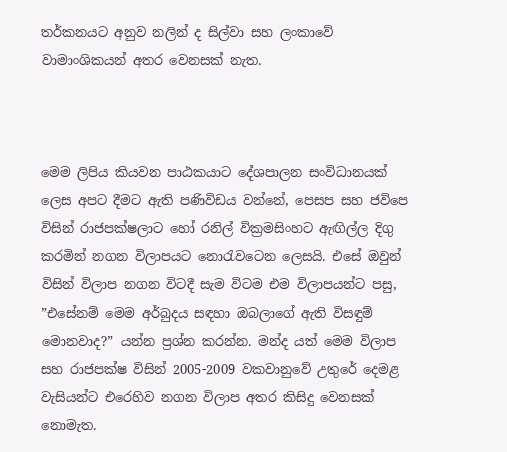තර්කනයට අනුව නලින් ද සිල්වා සහ ලංකාවේ වාමාංශිකයන් අතර වෙනසක් නැත.



මෙම ලිපිය කියවන පාඨකයාට දේශපාලන සංවිධානයක් ලෙස අපට දීමට ඇති පණිවිඩය වන්නේ, පෙසප සහ ජවිපෙ විසින් රාජපක්ෂලාට හෝ රනිල් වික්‍රමසිංහට ඇඟිල්ල දිගු කරමින් නගන විලාපයට නොරැවටෙන ලෙසයි. එසේ ඔවුන් විසින් විලාප නගන විටදී සැම විටම එම විලාපයන්ට පසු, ”එසේනම් මෙම අර්බුදය සඳහා ඔබලාගේ ඇති විසඳුම් මොනවාද?” යන්න ප්‍රශ්න කරන්න. මන්ද යත් මෙම විලාප සහ රාජපක්ෂ විසින් 2005-2009 වකවානුවේ උතුරේ දෙමළ වැසියන්ට එරෙහිව නගන විලාප අතර කිසිදු වෙනසක් නොමැත.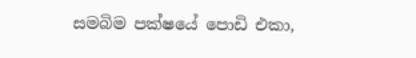සමබිම පක්ෂයේ පොඩි එකා,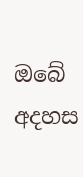ඔබේ අදහස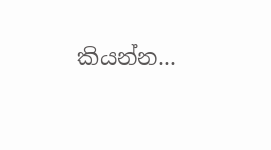කියන්න...